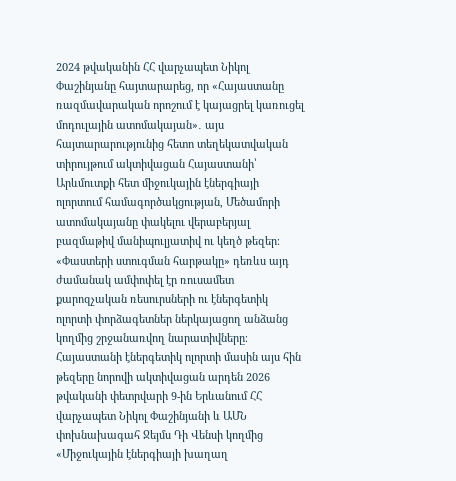2024 թվականին ՀՀ վարչապետ Նիկոլ Փաշինյանը հայտարարեց, որ «Հայաստանը ռազմավարական որոշում է կայացրել կառուցել մոդուլային ատոմակայան»․ այս հայտարարությունից հետո տեղեկատվական տիրույթում ակտիվացան Հայաստանի՝ Արևմուտքի հետ միջուկային էներգիայի ոլորտում համագործակցության, Մեծամորի ատոմակայանը փակելու վերաբերյալ բազմաթիվ մանիպուլյատիվ ու կեղծ թեզեր։
«Փաստերի ստուգման հարթակը» դեռևս այդ ժամանակ ամփոփել էր ռուսամետ քարոզչական ռեսուրսների ու էներգետիկ ոլորտի փորձագետներ ներկայացող անձանց կողմից շրջանառվող նարատիվները։
Հայաստանի էներգետիկ ոլորտի մասին այս հին թեզերը նորովի ակտիվացան արդեն 2026 թվականի փետրվարի 9-ին Երևանում ՀՀ վարչապետ Նիկոլ Փաշինյանի և ԱՄՆ փոխնախագահ Ջեյմս Դի Վենսի կողմից «Միջուկային էներգիայի խաղաղ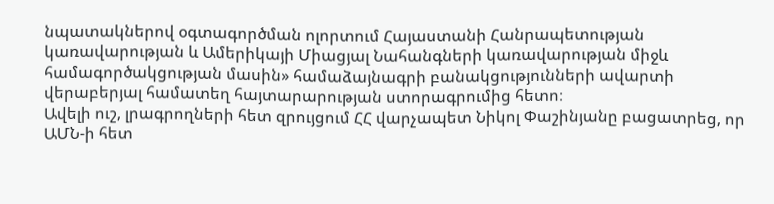նպատակներով օգտագործման ոլորտում Հայաստանի Հանրապետության կառավարության և Ամերիկայի Միացյալ Նահանգների կառավարության միջև համագործակցության մասին» համաձայնագրի բանակցությունների ավարտի վերաբերյալ համատեղ հայտարարության ստորագրումից հետո։
Ավելի ուշ, լրագրողների հետ զրույցում ՀՀ վարչապետ Նիկոլ Փաշինյանը բացատրեց, որ ԱՄՆ-ի հետ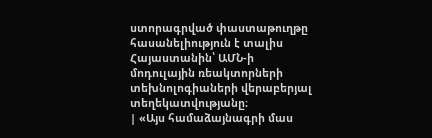ստորագրված փաստաթուղթը հասանելիություն է տալիս Հայաստանին՝ ԱՄՆ-ի մոդուլային ռեակտորների տեխնոլոգիաների վերաբերյալ տեղեկատվությանը։
| «Այս համաձայնագրի մաս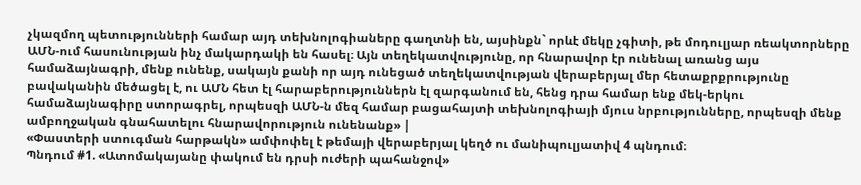չկազմող պետությունների համար այդ տեխնոլոգիաները գաղտնի են, այսինքն` որևէ մեկը չգիտի, թե մոդուլյար ռեակտորները ԱՄՆ-ում հասունության ինչ մակարդակի են հասել։ Այն տեղեկատվությունը, որ հնարավոր էր ունենալ առանց այս համաձայնագրի, մենք ունենք, սակայն քանի որ այդ ունեցած տեղեկատվության վերաբերյալ մեր հետաքրքրությունը բավականին մեծացել է, ու ԱՄՆ հետ էլ հարաբերություններն էլ զարգանում են, հենց դրա համար ենք մեկ-երկու համաձայնագիրը ստորագրել, որպեսզի ԱՄՆ-ն մեզ համար բացահայտի տեխնոլոգիայի մյուս նրբությունները, որպեսզի մենք ամբողջական գնահատելու հնարավորություն ունենանք» |
«Փաստերի ստուգման հարթակն» ամփոփել է թեմայի վերաբերյալ կեղծ ու մանիպուլյատիվ 4 պնդում։
Պնդում #1. «Ատոմակայանը փակում են դրսի ուժերի պահանջով»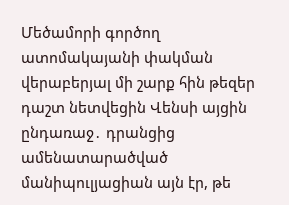Մեծամորի գործող ատոմակայանի փակման վերաբերյալ մի շարք հին թեզեր դաշտ նետվեցին Վենսի այցին ընդառաջ․ դրանցից ամենատարածված մանիպուլյացիան այն էր, թե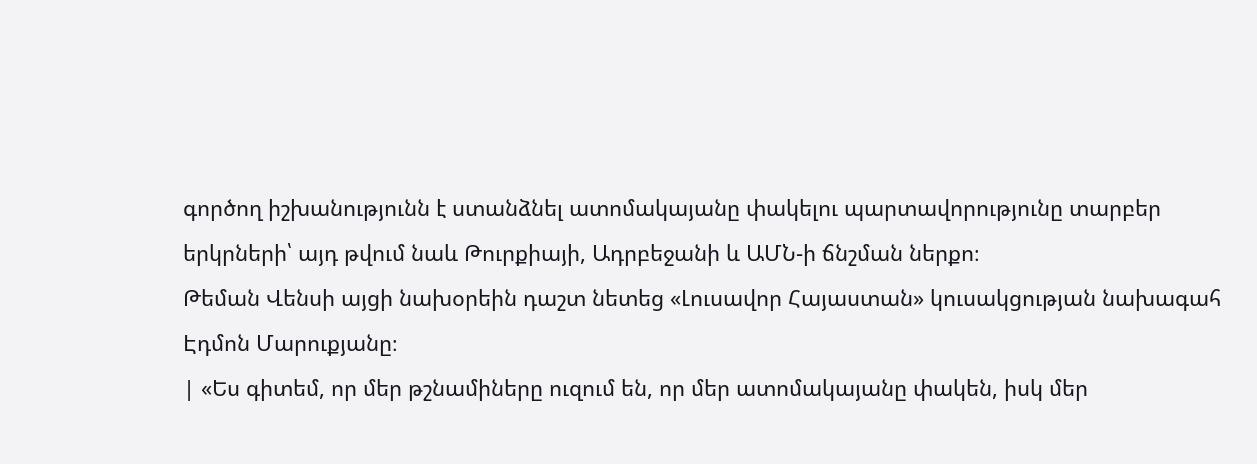գործող իշխանությունն է ստանձնել ատոմակայանը փակելու պարտավորությունը տարբեր երկրների՝ այդ թվում նաև Թուրքիայի, Ադրբեջանի և ԱՄՆ-ի ճնշման ներքո։
Թեման Վենսի այցի նախօրեին դաշտ նետեց «Լուսավոր Հայաստան» կուսակցության նախագահ Էդմոն Մարուքյանը։
| «Ես գիտեմ, որ մեր թշնամիները ուզում են, որ մեր ատոմակայանը փակեն, իսկ մեր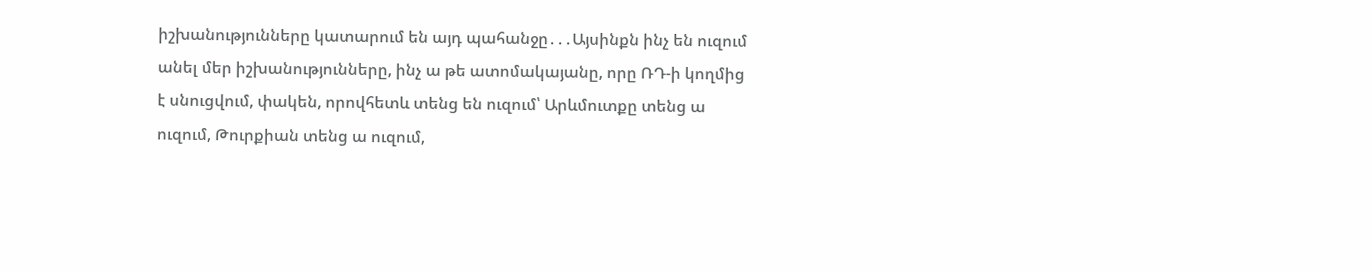իշխանությունները կատարում են այդ պահանջը․․․Այսինքն ինչ են ուզում անել մեր իշխանությունները, ինչ ա թե ատոմակայանը, որը ՌԴ-ի կողմից է սնուցվում, փակեն, որովհետև տենց են ուզում՝ Արևմուտքը տենց ա ուզում, Թուրքիան տենց ա ուզում,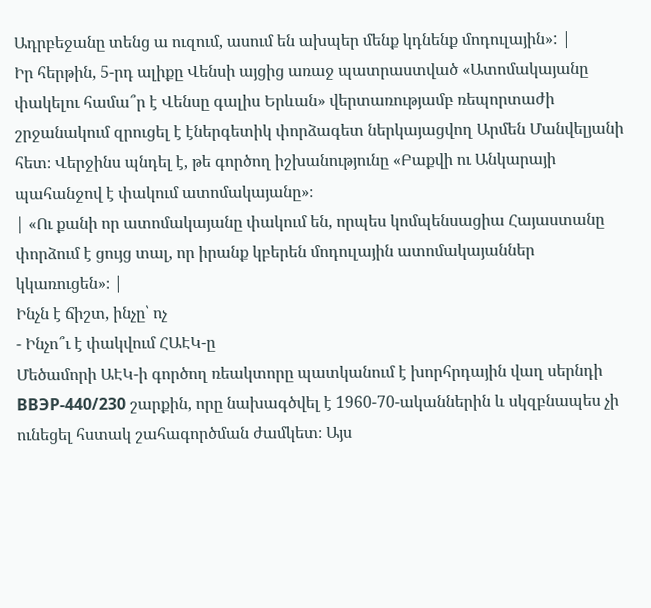Ադրբեջանը տենց ա ուզում, ասում են ախպեր մենք կդնենք մոդուլային»: |
Իր հերթին, 5-րդ ալիքը Վենսի այցից առաջ պատրաստված «Ատոմակայանը փակելու համա՞ր է Վենսը գալիս Երևան» վերտառությամբ ռեպորտաժի շրջանակում զրուցել է էներգետիկ փորձագետ ներկայացվող Արմեն Մանվելյանի հետ։ Վերջինս պնդել է, թե գործող իշխանությունը «Բաքվի ու Անկարայի պահանջով է փակում ատոմակայանը»։
| «Ու քանի որ ատոմակայանը փակում են, որպես կոմպենսացիա Հայաստանը փորձում է ցույց տալ, որ իրանք կբերեն մոդուլային ատոմակայաններ կկառուցեն»։ |
Ինչն է ճիշտ, ինչը՝ ոչ
- Ինչո՞ւ է փակվում ՀԱԷԿ-ը
Մեծամորի ԱԷԿ-ի գործող ռեակտորը պատկանում է խորհրդային վաղ սերնդի ВВЭР-440/230 շարքին, որը նախագծվել է 1960-70-ականներին և սկզբնապես չի ունեցել հստակ շահագործման ժամկետ։ Այս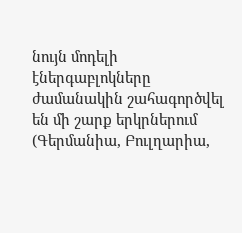նույն մոդելի էներգաբլոկները ժամանակին շահագործվել են մի շարք երկրներում (Գերմանիա, Բուլղարիա,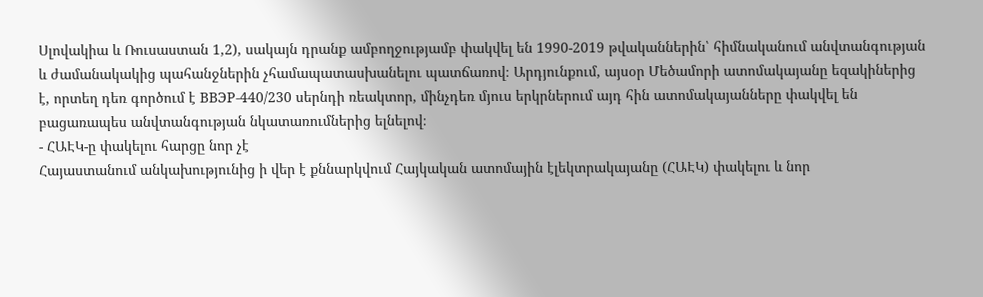Սլովակիա և Ռուսաստան 1,2), սակայն դրանք ամբողջությամբ փակվել են 1990-2019 թվականներին՝ հիմնականում անվտանգության և ժամանակակից պահանջներին չհամապատասխանելու պատճառով։ Արդյունքում, այսօր Մեծամորի ատոմակայանը եզակիներից է, որտեղ դեռ գործում է ВВЭР-440/230 սերնդի ռեակտոր, մինչդեռ մյուս երկրներում այդ հին ատոմակայանները փակվել են բացառապես անվտանգության նկատառումներից ելնելով։
- ՀԱԷԿ-ը փակելու հարցը նոր չէ
Հայաստանում անկախությունից ի վեր է քննարկվում Հայկական ատոմային էլեկտրակայանը (ՀԱԷԿ) փակելու և նոր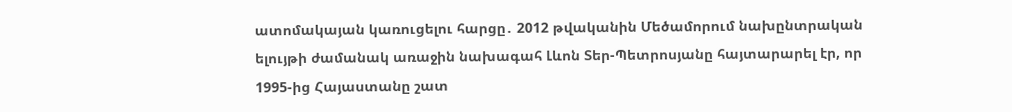ատոմակայան կառուցելու հարցը․ 2012 թվականին Մեծամորում նախընտրական ելույթի ժամանակ առաջին նախագահ Լևոն Տեր-Պետրոսյանը հայտարարել էր, որ 1995-ից Հայաստանը շատ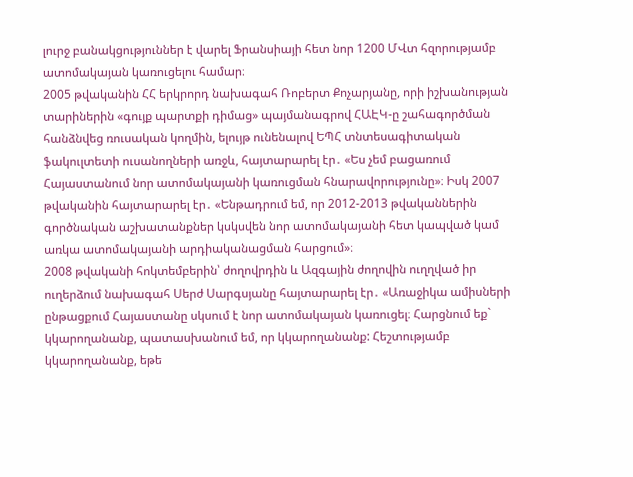լուրջ բանակցություններ է վարել Ֆրանսիայի հետ նոր 1200 ՄՎտ հզորությամբ ատոմակայան կառուցելու համար։
2005 թվականին ՀՀ երկրորդ նախագահ Ռոբերտ Քոչարյանը, որի իշխանության տարիներին «գույք պարտքի դիմաց» պայմանագրով ՀԱԷԿ-ը շահագործման հանձնվեց ռուսական կողմին, ելույթ ունենալով ԵՊՀ տնտեսագիտական ֆակուլտետի ուսանողների առջև, հայտարարել էր․ «Ես չեմ բացառում Հայաստանում նոր ատոմակայանի կառուցման հնարավորությունը»։ Իսկ 2007 թվականին հայտարարել էր․ «Ենթադրում եմ, որ 2012-2013 թվականներին գործնական աշխատանքներ կսկսվեն նոր ատոմակայանի հետ կապված կամ առկա ատոմակայանի արդիականացման հարցում»։
2008 թվականի հոկտեմբերին՝ ժողովրդին և Ազգային ժողովին ուղղված իր ուղերձում նախագահ Սերժ Սարգսյանը հայտարարել էր․ «Առաջիկա ամիսների ընթացքում Հայաստանը սկսում է նոր ատոմակայան կառուցել։ Հարցնում եք` կկարողանանք, պատասխանում եմ, որ կկարողանանք: Հեշտությամբ կկարողանանք, եթե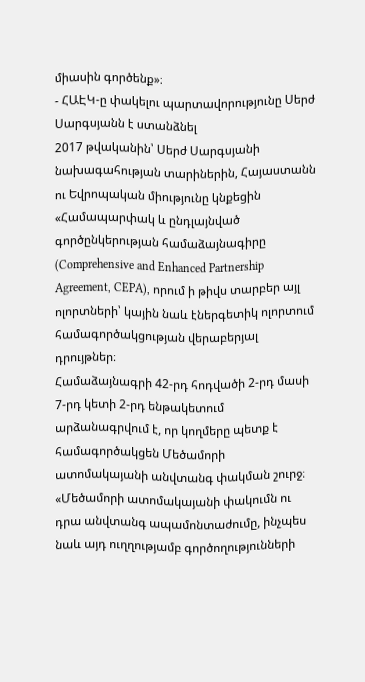միասին գործենք»։
- ՀԱԷԿ-ը փակելու պարտավորությունը Սերժ Սարգսյանն է ստանձնել
2017 թվականին՝ Սերժ Սարգսյանի նախագահության տարիներին, Հայաստանն ու Եվրոպական միությունը կնքեցին «Համապարփակ և ընդլայնված գործընկերության համաձայնագիրը (Comprehensive and Enhanced Partnership Agreement, CEPA), որում ի թիվս տարբեր այլ ոլորտների՝ կային նաև էներգետիկ ոլորտում համագործակցության վերաբերյալ դրույթներ։
Համաձայնագրի 42-րդ հոդվածի 2-րդ մասի 7-րդ կետի 2-րդ ենթակետում արձանագրվում է, որ կողմերը պետք է համագործակցեն Մեծամորի ատոմակայանի անվտանգ փակման շուրջ։
«Մեծամորի ատոմակայանի փակումն ու դրա անվտանգ ապամոնտաժումը, ինչպես նաև այդ ուղղությամբ գործողությունների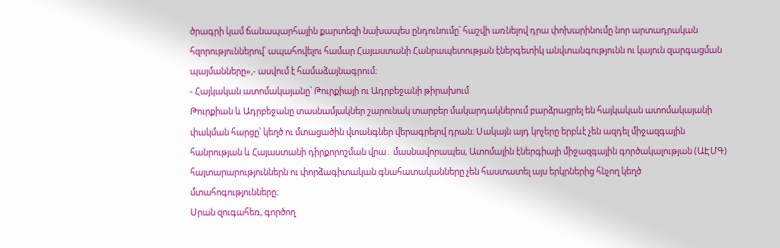ծրագրի կամ ճանապարհային քարտեզի նախապես ընդունումը՝ հաշվի առնելով դրա փոխարինումը նոր արտադրական հզորություններով՝ ապահովելու համար Հայաստանի Հանրապետության էներգետիկ անվտանգությունն ու կայուն զարգացման պայմանները»,- ասվում է համաձայնագրում։
- Հայկական ատոմակայանը՝ Թուրքիայի ու Ադրբեջանի թիրախում
Թուրքիան և Ադրբեջանը տասնամյակներ շարունակ տարբեր մակարդակներում բարձրացրել են հայկական ատոմակայանի փակման հարցը՝ կեղծ ու մտացածին վտանգներ վերագրելով դրան։ Սակայն այդ կոչերը երբևէ չեն ազդել միջազգային հանրության և Հայաստանի դիրքորոշման վրա․ մասնավորապես, Ատոմային էներգիայի միջազգային գործակալության (ԱԷՄԳ) հայտարարություններն ու փորձագիտական գնահատականները չեն հաստատել այս երկրներից հնչող կեղծ մտահոգությունները։
Սրան զուգահեռ, գործող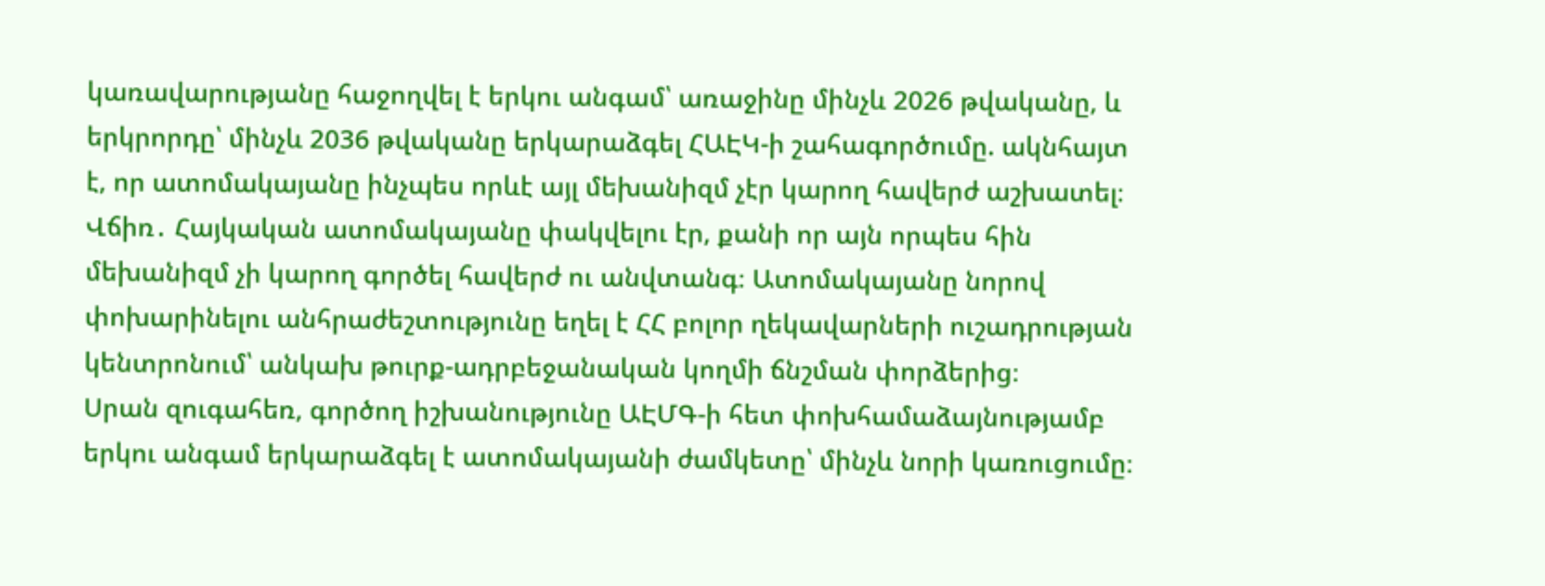կառավարությանը հաջողվել է երկու անգամ՝ առաջինը մինչև 2026 թվականը, և երկրորդը՝ մինչև 2036 թվականը երկարաձգել ՀԱԷԿ-ի շահագործումը. ակնհայտ է, որ ատոմակայանը ինչպես որևէ այլ մեխանիզմ չէր կարող հավերժ աշխատել։
Վճիռ․ Հայկական ատոմակայանը փակվելու էր, քանի որ այն որպես հին մեխանիզմ չի կարող գործել հավերժ ու անվտանգ։ Ատոմակայանը նորով փոխարինելու անհրաժեշտությունը եղել է ՀՀ բոլոր ղեկավարների ուշադրության կենտրոնում՝ անկախ թուրք-ադրբեջանական կողմի ճնշման փորձերից։
Սրան զուգահեռ, գործող իշխանությունը ԱԷՄԳ-ի հետ փոխհամաձայնությամբ երկու անգամ երկարաձգել է ատոմակայանի ժամկետը՝ մինչև նորի կառուցումը։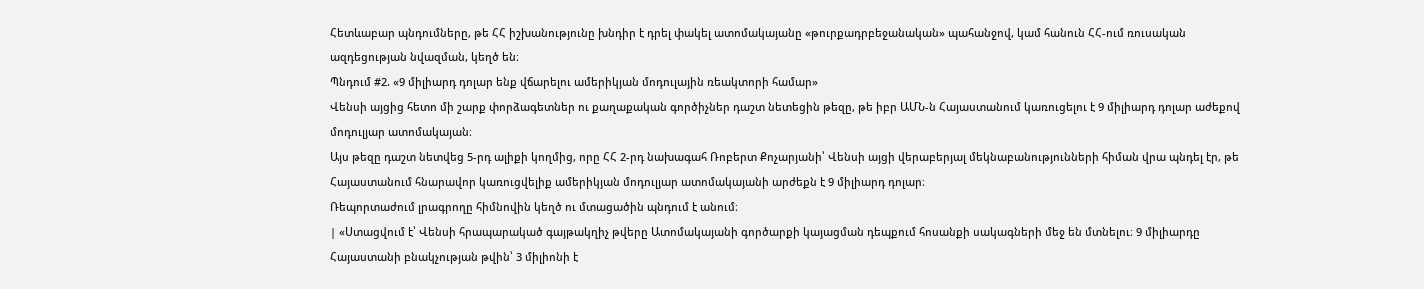Հետևաբար պնդումները, թե ՀՀ իշխանությունը խնդիր է դրել փակել ատոմակայանը «թուրքադրբեջանական» պահանջով, կամ հանուն ՀՀ-ում ռուսական ազդեցության նվազման, կեղծ են։
Պնդում #2. «9 միլիարդ դոլար ենք վճարելու ամերիկյան մոդուլային ռեակտորի համար»
Վենսի այցից հետո մի շարք փորձագետներ ու քաղաքական գործիչներ դաշտ նետեցին թեզը, թե իբր ԱՄՆ-ն Հայաստանում կառուցելու է 9 միլիարդ դոլար աժեքով մոդուլյար ատոմակայան։
Այս թեզը դաշտ նետվեց 5-րդ ալիքի կողմից, որը ՀՀ 2-րդ նախագահ Ռոբերտ Քոչարյանի՝ Վենսի այցի վերաբերյալ մեկնաբանությունների հիման վրա պնդել էր, թե Հայաստանում հնարավոր կառուցվելիք ամերիկյան մոդուլյար ատոմակայանի արժեքն է 9 միլիարդ դոլար։
Ռեպորտաժում լրագրողը հիմնովին կեղծ ու մտացածին պնդում է անում։
| «Ստացվում է՝ Վենսի հրապարակած գայթակղիչ թվերը Ատոմակայանի գործարքի կայացման դեպքում հոսանքի սակագների մեջ են մտնելու։ 9 միլիարդը Հայաստանի բնակչության թվին՝ 3 միլիոնի է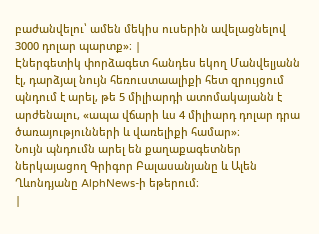բաժանվելու՝ ամեն մեկիս ուսերին ավելացնելով 3000 դոլար պարտք»։ |
Էներգետիկ փորձագետ հանդես եկող Մանվելյանն էլ, դարձյալ նույն հեռուստաալիքի հետ զրույցում պնդում է արել, թե 5 միլիարդի ատոմակայանն է արժենալու, «ապա վճարի ևս 4 միլիարդ դոլար դրա ծառայությունների և վառելիքի համար»։
Նույն պնդումն արել են քաղաքագետներ ներկայացող Գրիգոր Բալասանյանը և Ալեն Ղևոնդյանը AlphNews-ի եթերում։
|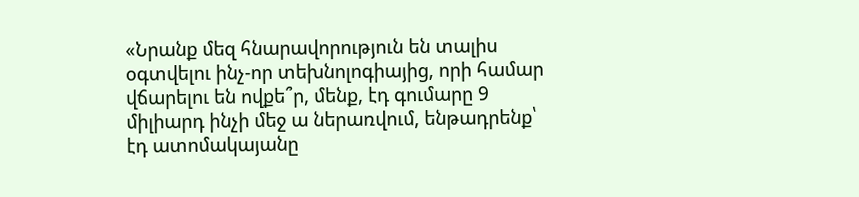«Նրանք մեզ հնարավորություն են տալիս օգտվելու ինչ-որ տեխնոլոգիայից, որի համար վճարելու են ովքե՞ր, մենք, էդ գումարը 9 միլիարդ ինչի մեջ ա ներառվում, ենթադրենք՝ էդ ատոմակայանը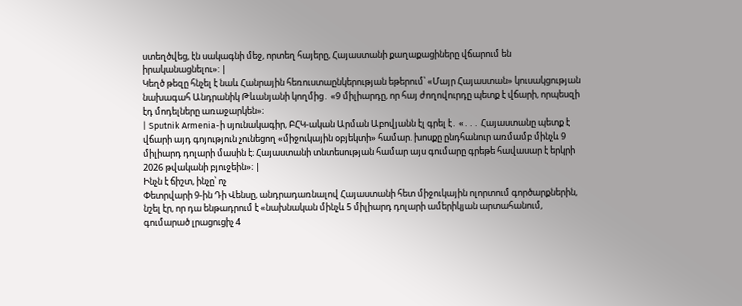ստեղծվեց, էն սակագնի մեջ, որտեղ հայերը, Հայաստանի քաղաքացիները վճարում են իրականացնելու»: |
Կեղծ թեզը հնչել է նաև Հանրային հեռուստաընկերության եթերում՝ «Մայր Հայաստան» կուսակցության նախագահ Անդրանիկ Թևանյանի կողմից․ «9 միլիարդը, որ հայ ժողովուրդը պետք է վճարի, որպեսզի էդ մոդելները առաջարկեն»։
| Sputnik Armenia-ի սյունակագիր, ԲՀԿ-ական Արման Աբովյանն էլ գրել է․ «․․․ Հայաստանը պետք է վճարի այդ գոյություն չունեցող «միջուկային օբյեկտի» համար. խոսքը ընդհանուր առմամբ մինչև 9 միլիարդ դոլարի մասին է։ Հայաստանի տնտեսության համար այս գումարը գրեթե հավասար է երկրի 2026 թվականի բյուջեին»։ |
Ինչն է ճիշտ, ինչը՝ ոչ
Փետրվարի 9-ին Դի Վենսը, անդրադառնալով Հայաստանի հետ միջուկային ոլորտում գործարքներին, նշել էր, որ դա ենթադրում է «նախնական մինչև 5 միլիարդ դոլարի ամերիկյան արտահանում, գումարած լրացուցիչ 4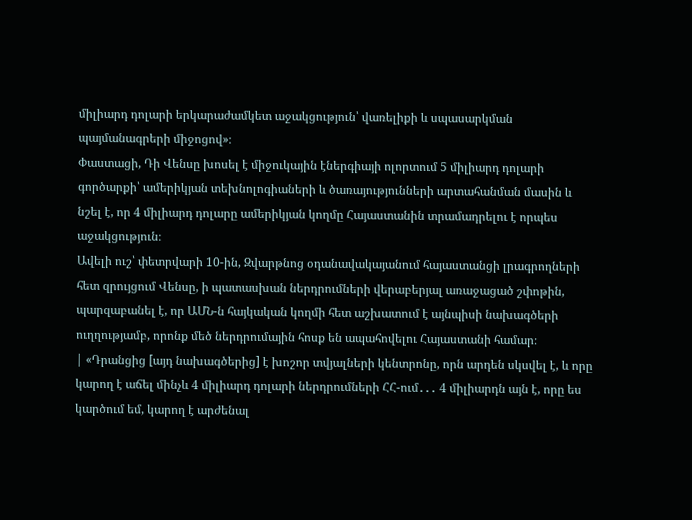միլիարդ դոլարի երկարաժամկետ աջակցություն՝ վառելիքի և սպասարկման պայմանագրերի միջոցով»։
Փաստացի, Դի Վենսը խոսել է միջուկային էներգիայի ոլորտում 5 միլիարդ դոլարի գործարքի՝ ամերիկյան տեխնոլոգիաների և ծառայությունների արտահանման մասին և նշել է, որ 4 միլիարդ դոլարը ամերիկյան կողմը Հայաստանին տրամադրելու է որպես աջակցություն։
Ավելի ուշ՝ փետրվարի 10-ին, Զվարթնոց օդանավակայանում հայաստանցի լրագրողների հետ զրույցում Վենսը, ի պատասխան ներդրումների վերաբերյալ առաջացած շփոթին, պարզաբանել է, որ ԱՄՆ-ն հայկական կողմի հետ աշխատում է այնպիսի նախագծերի ուղղությամբ, որոնք մեծ ներդրումային հոսք են ապահովելու Հայաստանի համար։
| «Դրանցից [այդ նախագծերից] է խոշոր տվյալների կենտրոնը, որն արդեն սկսվել է, և որը կարող է աճել մինչև 4 միլիարդ դոլարի ներդրումների ՀՀ-ում․․․ 4 միլիարդն այն է, որը ես կարծում եմ, կարող է արժենալ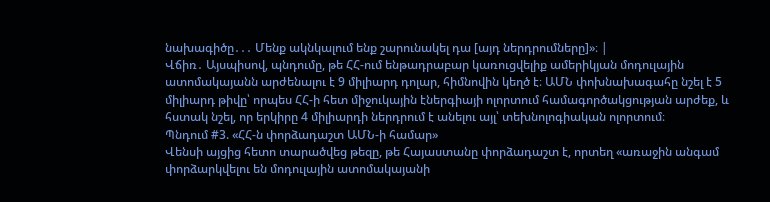նախագիծը․․․ Մենք ակնկալում ենք շարունակել դա [այդ ներդրումները]»։ |
Վճիռ․ Այսպիսով, պնդումը, թե ՀՀ-ում ենթադրաբար կառուցվելիք ամերիկյան մոդուլային ատոմակայանն արժենալու է 9 միլիարդ դոլար, հիմնովին կեղծ է։ ԱՄՆ փոխնախագահը նշել է 5 միլիարդ թիվը՝ որպես ՀՀ-ի հետ միջուկային էներգիայի ոլորտում համագործակցության արժեք, և հստակ նշել, որ երկիրը 4 միլիարդի ներդրում է անելու այլ՝ տեխնոլոգիական ոլորտում։
Պնդում #3. «ՀՀ-ն փորձադաշտ ԱՄՆ-ի համար»
Վենսի այցից հետո տարածվեց թեզը, թե Հայաստանը փորձադաշտ է, որտեղ «առաջին անգամ փորձարկվելու են մոդուլային ատոմակայանի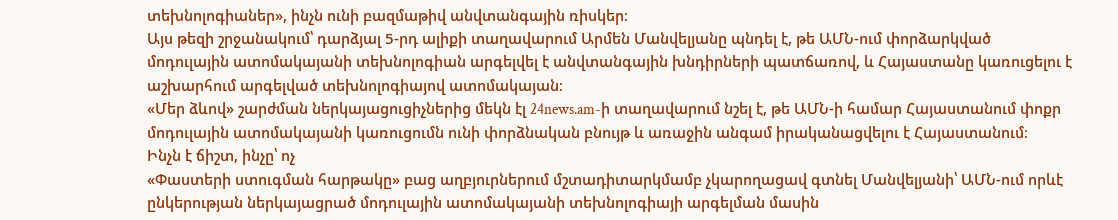տեխնոլոգիաներ», ինչն ունի բազմաթիվ անվտանգային ռիսկեր։
Այս թեզի շրջանակում՝ դարձյալ 5-րդ ալիքի տաղավարում Արմեն Մանվելյանը պնդել է, թե ԱՄՆ-ում փորձարկված մոդուլային ատոմակայանի տեխնոլոգիան արգելվել է անվտանգային խնդիրների պատճառով, և Հայաստանը կառուցելու է աշխարհում արգելված տեխնոլոգիայով ատոմակայան։
«Մեր ձևով» շարժման ներկայացուցիչներից մեկն էլ 24news.am-ի տաղավարում նշել է, թե ԱՄՆ-ի համար Հայաստանում փոքր մոդուլային ատոմակայանի կառուցումն ունի փորձնական բնույթ և առաջին անգամ իրականացվելու է Հայաստանում։
Ինչն է ճիշտ, ինչը՝ ոչ
«Փաստերի ստուգման հարթակը» բաց աղբյուրներում մշտադիտարկմամբ չկարողացավ գտնել Մանվելյանի՝ ԱՄՆ-ում որևէ ընկերության ներկայացրած մոդուլային ատոմակայանի տեխնոլոգիայի արգելման մասին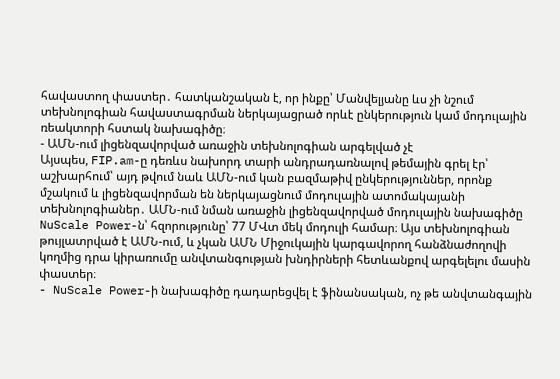հավաստող փաստեր․ հատկանշական է, որ ինքը՝ Մանվելյանը ևս չի նշում տեխնոլոգիան հավաստագրման ներկայացրած որևէ ընկերություն կամ մոդուլային ռեակտորի հստակ նախագիծը։
- ԱՄՆ-ում լիցենզավորված առաջին տեխնոլոգիան արգելված չէ
Այսպես, FIP.am-ը դեռևս նախորդ տարի անդրադառնալով թեմային գրել էր՝ աշխարհում՝ այդ թվում նաև ԱՄՆ-ում կան բազմաթիվ ընկերություններ, որոնք մշակում և լիցենզավորման են ներկայացնում մոդուլային ատոմակայանի տեխնոլոգիաներ․ ԱՄՆ-ում նման առաջին լիցենզավորված մոդուլային նախագիծը NuScale Power-ն՝ հզորությունը՝ 77 ՄՎտ մեկ մոդուլի համար։ Այս տեխնոլոգիան թույլատրված է ԱՄՆ-ում, և չկան ԱՄՆ Միջուկային կարգավորող հանձնաժողովի կողմից դրա կիրառումը անվտանգության խնդիրների հետևանքով արգելելու մասին փաստեր։
- NuScale Power-ի նախագիծը դադարեցվել է ֆինանսական, ոչ թե անվտանգային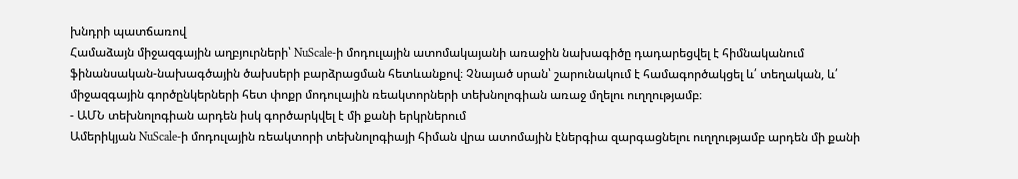խնդրի պատճառով
Համաձայն միջազգային աղբյուրների՝ NuScale-ի մոդուլային ատոմակայանի առաջին նախագիծը դադարեցվել է հիմնականում ֆինանսական-նախագծային ծախսերի բարձրացման հետևանքով։ Չնայած սրան՝ շարունակում է համագործակցել և՛ տեղական, և՛ միջազգային գործընկերների հետ փոքր մոդուլային ռեակտորների տեխնոլոգիան առաջ մղելու ուղղությամբ։
- ԱՄՆ տեխնոլոգիան արդեն իսկ գործարկվել է մի քանի երկրներում
Ամերիկյան NuScale-ի մոդուլային ռեակտորի տեխնոլոգիայի հիման վրա ատոմային էներգիա զարգացնելու ուղղությամբ արդեն մի քանի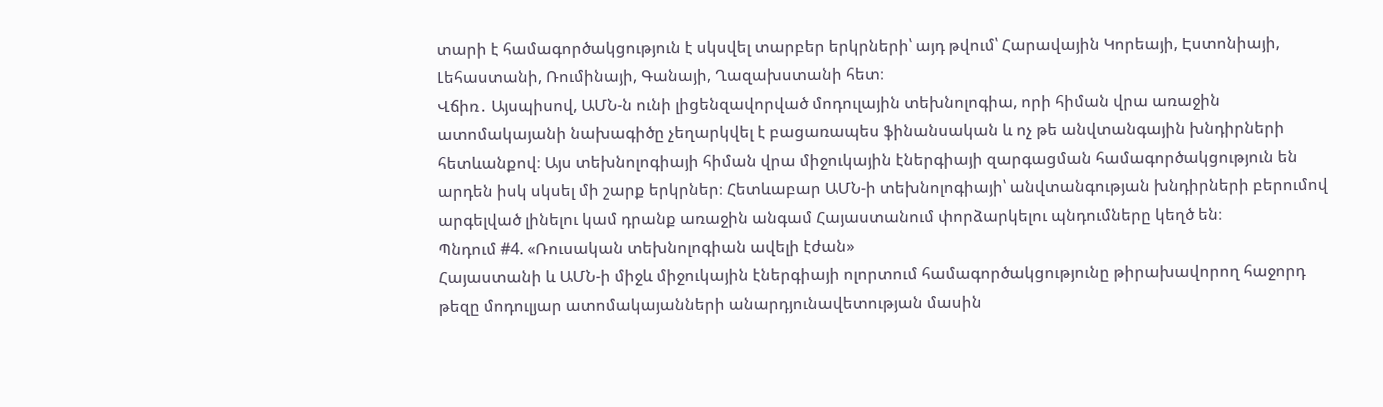տարի է համագործակցություն է սկսվել տարբեր երկրների՝ այդ թվում՝ Հարավային Կորեայի, Էստոնիայի, Լեհաստանի, Ռումինայի, Գանայի, Ղազախստանի հետ։
Վճիռ․ Այսպիսով, ԱՄՆ-ն ունի լիցենզավորված մոդուլային տեխնոլոգիա, որի հիման վրա առաջին ատոմակայանի նախագիծը չեղարկվել է բացառապես ֆինանսական և ոչ թե անվտանգային խնդիրների հետևանքով։ Այս տեխնոլոգիայի հիման վրա միջուկային էներգիայի զարգացման համագործակցություն են արդեն իսկ սկսել մի շարք երկրներ։ Հետևաբար ԱՄՆ-ի տեխնոլոգիայի՝ անվտանգության խնդիրների բերումով արգելված լինելու կամ դրանք առաջին անգամ Հայաստանում փորձարկելու պնդումները կեղծ են։
Պնդում #4. «Ռուսական տեխնոլոգիան ավելի էժան»
Հայաստանի և ԱՄՆ-ի միջև միջուկային էներգիայի ոլորտում համագործակցությունը թիրախավորող հաջորդ թեզը մոդուլյար ատոմակայանների անարդյունավետության մասին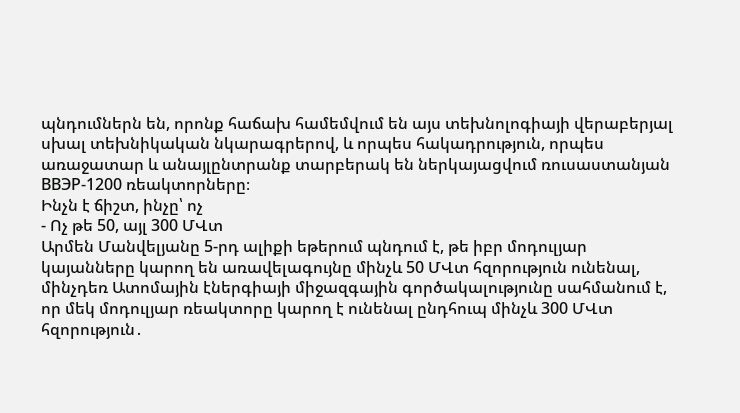պնդումներն են, որոնք հաճախ համեմվում են այս տեխնոլոգիայի վերաբերյալ սխալ տեխնիկական նկարագրերով, և որպես հակադրություն, որպես առաջատար և անայլընտրանք տարբերակ են ներկայացվում ռուսաստանյան ВВЭР-1200 ռեակտորները։
Ինչն է ճիշտ, ինչը՝ ոչ
- Ոչ թե 50, այլ 300 ՄՎտ
Արմեն Մանվելյանը 5-րդ ալիքի եթերում պնդում է, թե իբր մոդուլյար կայանները կարող են առավելագույնը մինչև 50 ՄՎտ հզորություն ունենալ, մինչդեռ Ատոմային էներգիայի միջազգային գործակալությունը սահմանում է, որ մեկ մոդուլյար ռեակտորը կարող է ունենալ ընդհուպ մինչև 300 ՄՎտ հզորություն․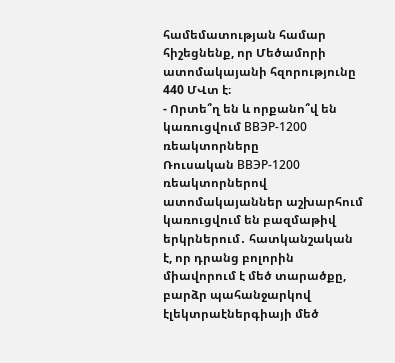համեմատության համար հիշեցնենք, որ Մեծամորի ատոմակայանի հզորությունը 440 ՄՎտ է։
- Որտե՞ղ են և որքանո՞վ են կառուցվում ВВЭР-1200 ռեակտորները
Ռուսական ВВЭР-1200 ռեակտորներով ատոմակայաններ աշխարհում կառուցվում են բազմաթիվ երկրներում․ հատկանշական է, որ դրանց բոլորին միավորում է մեծ տարածքը, բարձր պահանջարկով էլեկտրաէներգիայի մեծ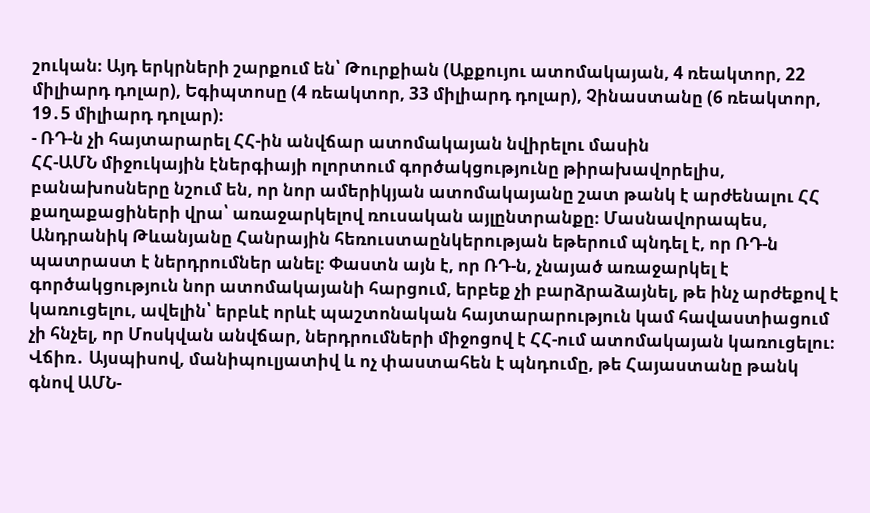շուկան։ Այդ երկրների շարքում են՝ Թուրքիան (Աքքույու ատոմակայան, 4 ռեակտոր, 22 միլիարդ դոլար), Եգիպտոսը (4 ռեակտոր, 33 միլիարդ դոլար), Չինաստանը (6 ռեակտոր, 19․5 միլիարդ դոլար)։
- ՌԴ-ն չի հայտարարել ՀՀ-ին անվճար ատոմակայան նվիրելու մասին
ՀՀ-ԱՄՆ միջուկային էներգիայի ոլորտում գործակցությունը թիրախավորելիս, բանախոսները նշում են, որ նոր ամերիկյան ատոմակայանը շատ թանկ է արժենալու ՀՀ քաղաքացիների վրա՝ առաջարկելով ռուսական այլընտրանքը։ Մասնավորապես, Անդրանիկ Թևանյանը Հանրային հեռուստաընկերության եթերում պնդել է, որ ՌԴ-ն պատրաստ է ներդրումներ անել։ Փաստն այն է, որ ՌԴ-ն, չնայած առաջարկել է գործակցություն նոր ատոմակայանի հարցում, երբեք չի բարձրաձայնել, թե ինչ արժեքով է կառուցելու, ավելին՝ երբևէ որևէ պաշտոնական հայտարարություն կամ հավաստիացում չի հնչել, որ Մոսկվան անվճար, ներդրումների միջոցով է ՀՀ-ում ատոմակայան կառուցելու։
Վճիռ․ Այսպիսով, մանիպուլյատիվ և ոչ փաստահեն է պնդումը, թե Հայաստանը թանկ գնով ԱՄՆ-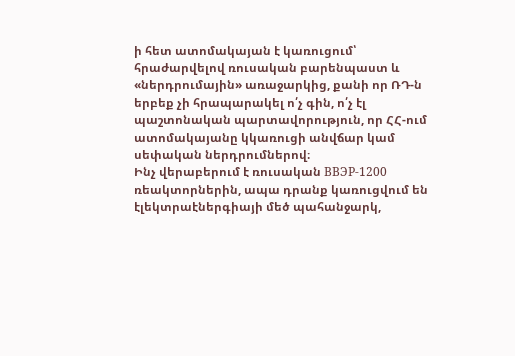ի հետ ատոմակայան է կառուցում՝ հրաժարվելով ռուսական բարենպաստ և «ներդրումային» առաջարկից, քանի որ ՌԴ-ն երբեք չի հրապարակել ո՛չ գին, ո՛չ էլ պաշտոնական պարտավորություն, որ ՀՀ-ում ատոմակայանը կկառուցի անվճար կամ սեփական ներդրումներով։
Ինչ վերաբերում է ռուսական ВВЭР-1200 ռեակտորներին, ապա դրանք կառուցվում են էլեկտրաէներգիայի մեծ պահանջարկ,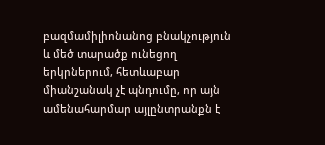բազմամիլիոնանոց բնակչություն և մեծ տարածք ունեցող երկրներում, հետևաբար միանշանակ չէ պնդումը, որ այն ամենահարմար այլընտրանքն է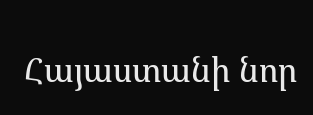Հայաստանի նոր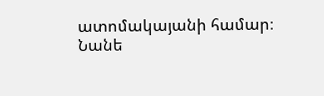ատոմակայանի համար։
Նանե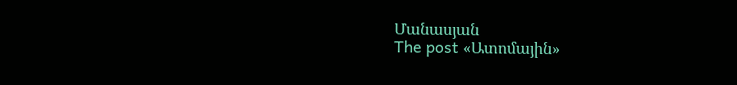Մանասյան
The post «Ատոմային»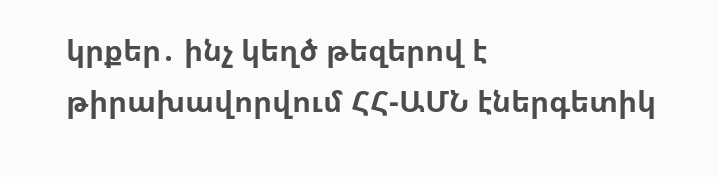կրքեր․ ինչ կեղծ թեզերով է թիրախավորվում ՀՀ-ԱՄՆ էներգետիկ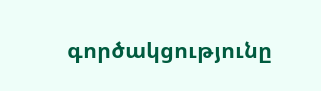գործակցությունը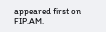appeared first on FIP.AM.